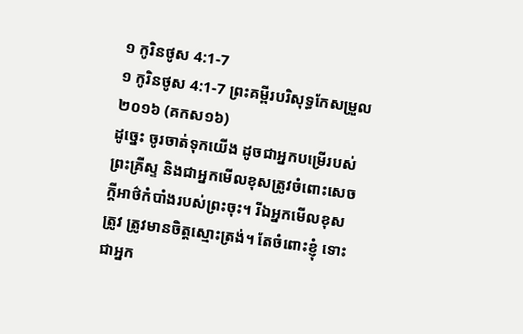១ កូរិនថូស 4:1-7
១ កូរិនថូស 4:1-7 ព្រះគម្ពីរបរិសុទ្ធកែសម្រួល ២០១៦ (គកស១៦)
ដូច្នេះ ចូរចាត់ទុកយើង ដូចជាអ្នកបម្រើរបស់ព្រះគ្រីស្ទ និងជាអ្នកមើលខុសត្រូវចំពោះសេចក្តីអាថ៌កំបាំងរបស់ព្រះចុះ។ រីឯអ្នកមើលខុសត្រូវ ត្រូវមានចិត្តស្មោះត្រង់។ តែចំពោះខ្ញុំ ទោះជាអ្នក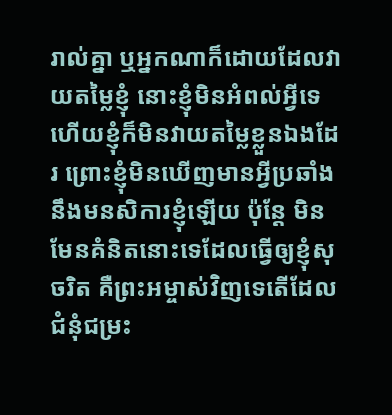រាល់គ្នា ឬអ្នកណាក៏ដោយដែលវាយតម្លៃខ្ញុំ នោះខ្ញុំមិនអំពល់អ្វីទេ ហើយខ្ញុំក៏មិនវាយតម្លៃខ្លួនឯងដែរ ព្រោះខ្ញុំមិនឃើញមានអ្វីប្រឆាំងនឹងមនសិការខ្ញុំឡើយ ប៉ុន្តែ មិនមែនគំនិតនោះទេដែលធ្វើឲ្យខ្ញុំសុចរិត គឺព្រះអម្ចាស់វិញទេតើដែលជំនុំជម្រះ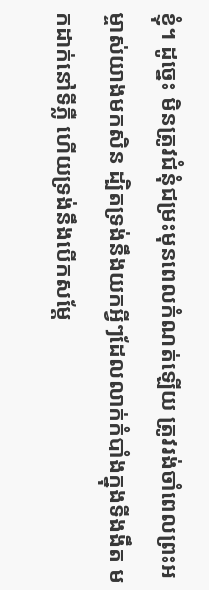ខ្ញុំ។ ដូច្នេះ មិនត្រូវជំនុំជម្រះមុនពេលកំណត់ឡើយ ត្រូវរង់ចាំពេលព្រះអម្ចាស់យាងមកសិន ដ្បិតទ្រង់នឹងយកអ្វីៗដែលលាក់កំបាំងក្នុងទីងងឹត មកដាក់នៅទីភ្លឺ ហើយទ្រង់នឹងបើកសម្ដែ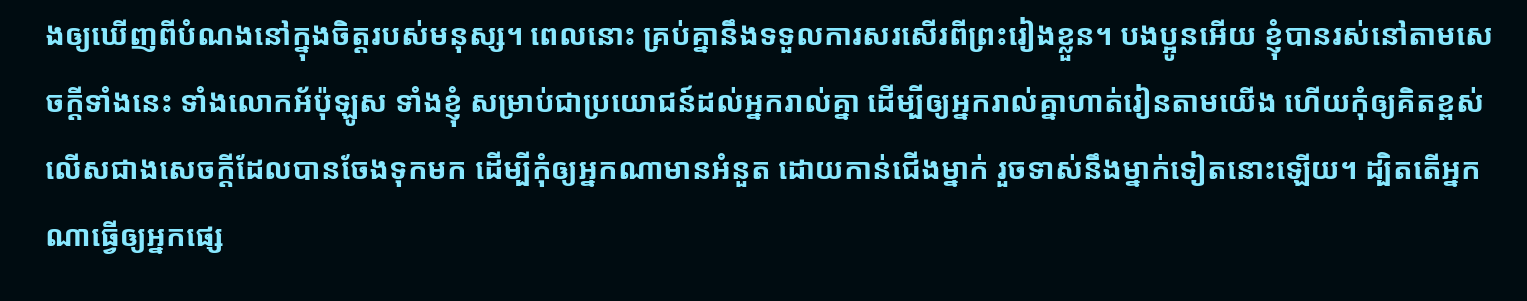ងឲ្យឃើញពីបំណងនៅក្នុងចិត្តរបស់មនុស្ស។ ពេលនោះ គ្រប់គ្នានឹងទទួលការសរសើរពីព្រះរៀងខ្លួន។ បងប្អូនអើយ ខ្ញុំបានរស់នៅតាមសេចក្តីទាំងនេះ ទាំងលោកអ័ប៉ុឡូស ទាំងខ្ញុំ សម្រាប់ជាប្រយោជន៍ដល់អ្នករាល់គ្នា ដើម្បីឲ្យអ្នករាល់គ្នាហាត់រៀនតាមយើង ហើយកុំឲ្យគិតខ្ពស់លើសជាងសេចក្តីដែលបានចែងទុកមក ដើម្បីកុំឲ្យអ្នកណាមានអំនួត ដោយកាន់ជើងម្នាក់ រួចទាស់នឹងម្នាក់ទៀតនោះឡើយ។ ដ្បិតតើអ្នកណាធ្វើឲ្យអ្នកផ្សេ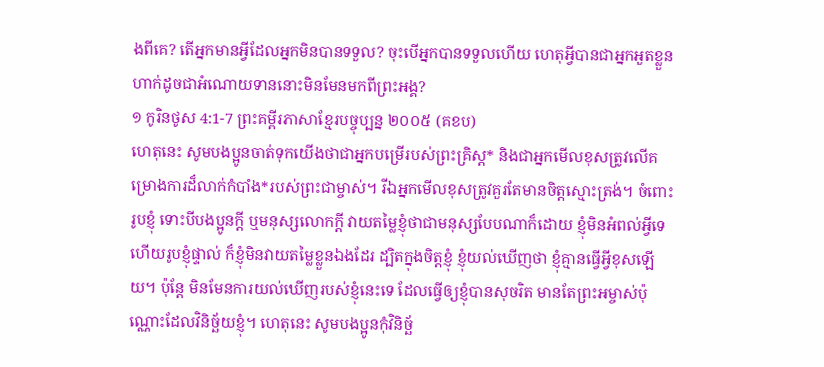ងពីគេ? តើអ្នកមានអ្វីដែលអ្នកមិនបានទទួល? ចុះបើអ្នកបានទទួលហើយ ហេតុអ្វីបានជាអ្នកអួតខ្លួន ហាក់ដូចជាអំណោយទាននោះមិនមែនមកពីព្រះអង្គ?
១ កូរិនថូស 4:1-7 ព្រះគម្ពីរភាសាខ្មែរបច្ចុប្បន្ន ២០០៥ (គខប)
ហេតុនេះ សូមបងប្អូនចាត់ទុកយើងថាជាអ្នកបម្រើរបស់ព្រះគ្រិស្ត* និងជាអ្នកមើលខុសត្រូវលើគម្រោងការដ៏លាក់កំបាំង*របស់ព្រះជាម្ចាស់។ រីឯអ្នកមើលខុសត្រូវគួរតែមានចិត្តស្មោះត្រង់។ ចំពោះរូបខ្ញុំ ទោះបីបងប្អូនក្ដី ឬមនុស្សលោកក្ដី វាយតម្លៃខ្ញុំថាជាមនុស្សបែបណាក៏ដោយ ខ្ញុំមិនអំពល់អ្វីទេ ហើយរូបខ្ញុំផ្ទាល់ ក៏ខ្ញុំមិនវាយតម្លៃខ្លួនឯងដែរ ដ្បិតក្នុងចិត្តខ្ញុំ ខ្ញុំយល់ឃើញថា ខ្ញុំគ្មានធ្វើអ្វីខុសឡើយ។ ប៉ុន្តែ មិនមែនការយល់ឃើញរបស់ខ្ញុំនេះទេ ដែលធ្វើឲ្យខ្ញុំបានសុចរិត មានតែព្រះអម្ចាស់ប៉ុណ្ណោះដែលវិនិច្ឆ័យខ្ញុំ។ ហេតុនេះ សូមបងប្អូនកុំវិនិច្ឆ័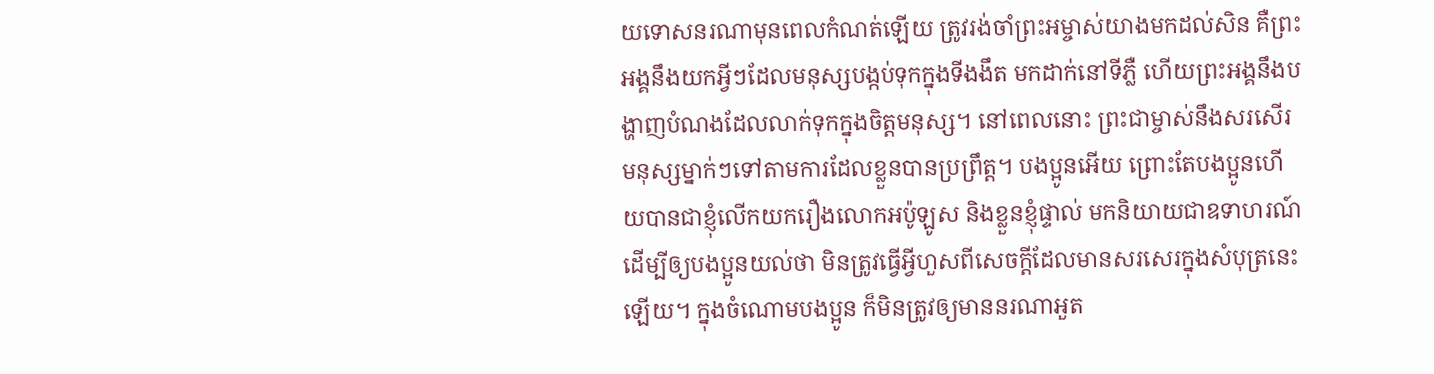យទោសនរណាមុនពេលកំណត់ឡើយ ត្រូវរង់ចាំព្រះអម្ចាស់យាងមកដល់សិន គឺព្រះអង្គនឹងយកអ្វីៗដែលមនុស្សបង្កប់ទុកក្នុងទីងងឹត មកដាក់នៅទីភ្លឺ ហើយព្រះអង្គនឹងបង្ហាញបំណងដែលលាក់ទុកក្នុងចិត្តមនុស្ស។ នៅពេលនោះ ព្រះជាម្ចាស់នឹងសរសើរមនុស្សម្នាក់ៗទៅតាមការដែលខ្លួនបានប្រព្រឹត្ត។ បងប្អូនអើយ ព្រោះតែបងប្អូនហើយបានជាខ្ញុំលើកយករឿងលោកអប៉ូឡូស និងខ្លួនខ្ញុំផ្ទាល់ មកនិយាយជាឧទាហរណ៍ ដើម្បីឲ្យបងប្អូនយល់ថា មិនត្រូវធ្វើអ្វីហួសពីសេចក្ដីដែលមានសរសេរក្នុងសំបុត្រនេះឡើយ។ ក្នុងចំណោមបងប្អូន ក៏មិនត្រូវឲ្យមាននរណាអួត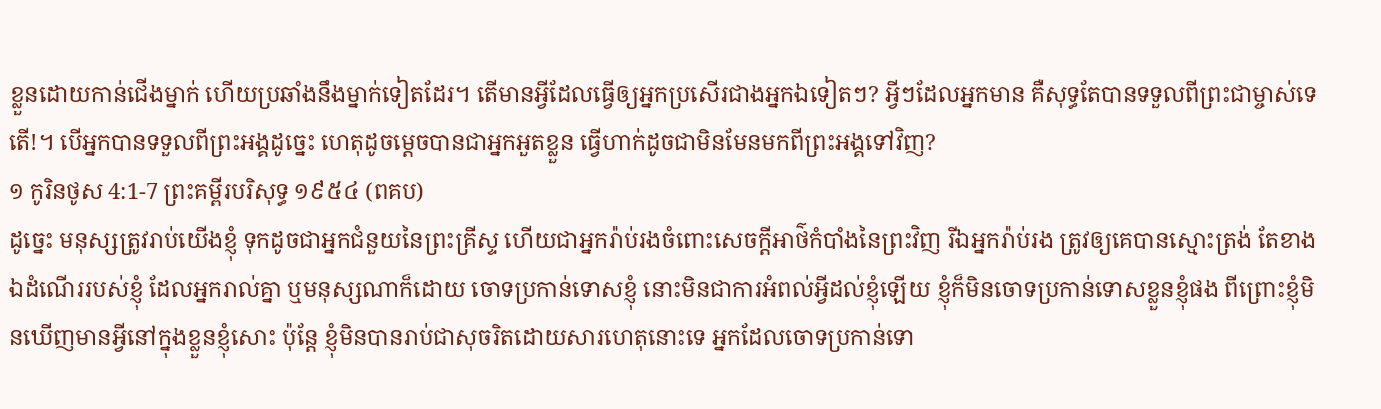ខ្លួនដោយកាន់ជើងម្នាក់ ហើយប្រឆាំងនឹងម្នាក់ទៀតដែរ។ តើមានអ្វីដែលធ្វើឲ្យអ្នកប្រសើរជាងអ្នកឯទៀតៗ? អ្វីៗដែលអ្នកមាន គឺសុទ្ធតែបានទទួលពីព្រះជាម្ចាស់ទេតើ!។ បើអ្នកបានទទួលពីព្រះអង្គដូច្នេះ ហេតុដូចម្ដេចបានជាអ្នកអួតខ្លួន ធ្វើហាក់ដូចជាមិនមែនមកពីព្រះអង្គទៅវិញ?
១ កូរិនថូស 4:1-7 ព្រះគម្ពីរបរិសុទ្ធ ១៩៥៤ (ពគប)
ដូច្នេះ មនុស្សត្រូវរាប់យើងខ្ញុំ ទុកដូចជាអ្នកជំនួយនៃព្រះគ្រីស្ទ ហើយជាអ្នករ៉ាប់រងចំពោះសេចក្ដីអាថ៌កំបាំងនៃព្រះវិញ រីឯអ្នករ៉ាប់រង ត្រូវឲ្យគេបានស្មោះត្រង់ តែខាងឯដំណើររបស់ខ្ញុំ ដែលអ្នករាល់គ្នា ឬមនុស្សណាក៏ដោយ ចោទប្រកាន់ទោសខ្ញុំ នោះមិនជាការអំពល់អ្វីដល់ខ្ញុំឡើយ ខ្ញុំក៏មិនចោទប្រកាន់ទោសខ្លួនខ្ញុំផង ពីព្រោះខ្ញុំមិនឃើញមានអ្វីនៅក្នុងខ្លួនខ្ញុំសោះ ប៉ុន្តែ ខ្ញុំមិនបានរាប់ជាសុចរិតដោយសារហេតុនោះទេ អ្នកដែលចោទប្រកាន់ទោ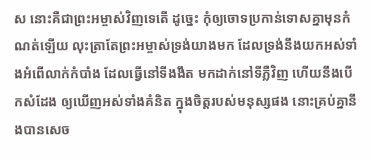ស នោះគឺជាព្រះអម្ចាស់វិញទេតើ ដូច្នេះ កុំឲ្យចោទប្រកាន់ទោសគ្នាមុនកំណត់ឡើយ លុះត្រាតែព្រះអម្ចាស់ទ្រង់យាងមក ដែលទ្រង់នឹងយកអស់ទាំងអំពើលាក់កំបាំង ដែលធ្វើនៅទីងងឹត មកដាក់នៅទីភ្លឺវិញ ហើយនឹងបើកសំដែង ឲ្យឃើញអស់ទាំងគំនិត ក្នុងចិត្តរបស់មនុស្សផង នោះគ្រប់គ្នានឹងបានសេច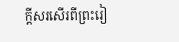ក្ដីសរសើរពីព្រះរៀ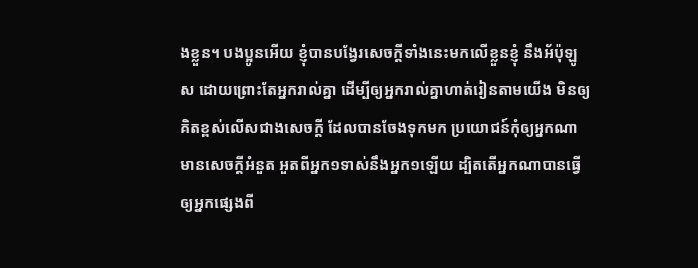ងខ្លួន។ បងប្អូនអើយ ខ្ញុំបានបង្វែរសេចក្ដីទាំងនេះមកលើខ្លួនខ្ញុំ នឹងអ័ប៉ុឡូស ដោយព្រោះតែអ្នករាល់គ្នា ដើម្បីឲ្យអ្នករាល់គ្នាហាត់រៀនតាមយើង មិនឲ្យគិតខ្ពស់លើសជាងសេចក្ដី ដែលបានចែងទុកមក ប្រយោជន៍កុំឲ្យអ្នកណាមានសេចក្ដីអំនួត អួតពីអ្នក១ទាស់នឹងអ្នក១ឡើយ ដ្បិតតើអ្នកណាបានធ្វើឲ្យអ្នកផ្សេងពី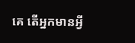គេ តើអ្នកមានអ្វី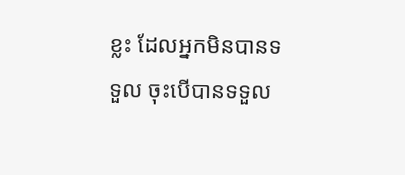ខ្លះ ដែលអ្នកមិនបានទទួល ចុះបើបានទទួល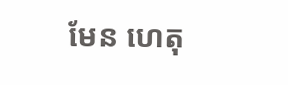មែន ហេតុ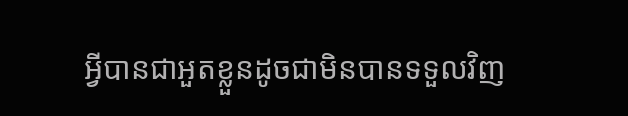អ្វីបានជាអួតខ្លួនដូចជាមិនបានទទួលវិញ